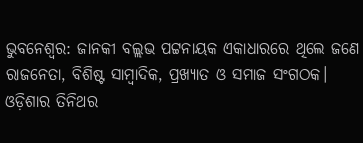ଭୁବନେଶ୍ୱର: ଜାନକୀ ବଲ୍ଲଭ ପଟ୍ଟନାୟକ ଏକାଧାରରେ ଥିଲେ ଜଣେ ରାଜନେତା, ବିଶିଷ୍ଟ ସାମ୍ବାଦିକ, ପ୍ରଖ୍ୟାତ ଓ ସମାଜ ସଂଗଠକ। ଓଡ଼ିଶାର ତିନିଥର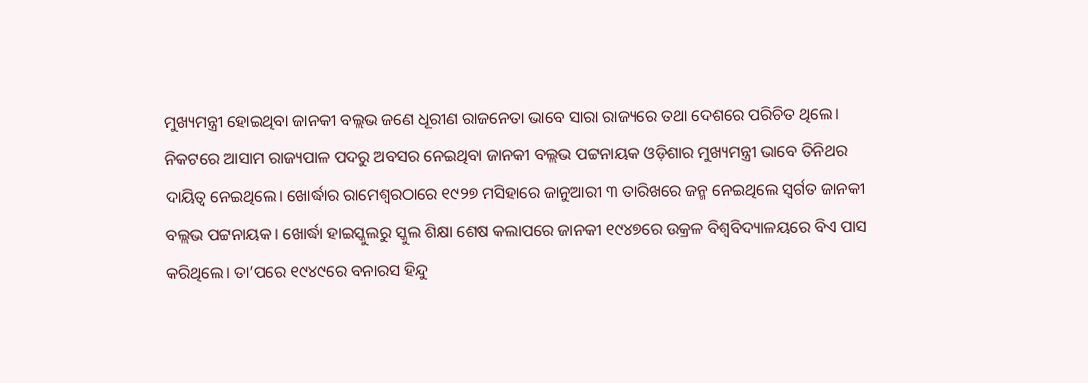ମୁଖ୍ୟମନ୍ତ୍ରୀ ହୋଇଥିବା ଜାନକୀ ବଲ୍ଲଭ ଜଣେ ଧୂରୀଣ ରାଜନେତା ଭାବେ ସାରା ରାଜ୍ୟରେ ତଥା ଦେଶରେ ପରିଚିତ ଥିଲେ।
ନିକଟରେ ଆସାମ ରାଜ୍ୟପାଳ ପଦରୁ ଅବସର ନେଇଥିବା ଜାନକୀ ବଲ୍ଲଭ ପଟ୍ଟନାୟକ ଓଡ଼ିଶାର ମୁଖ୍ୟମନ୍ତ୍ରୀ ଭାବେ ତିନିଥର ଦାୟିତ୍ୱ ନେଇଥିଲେ। ଖୋର୍ଦ୍ଧାର ରାମେଶ୍ୱରଠାରେ ୧୯୨୭ ମସିହାରେ ଜାନୁଆରୀ ୩ ତାରିଖରେ ଜନ୍ମ ନେଇଥିଲେ ସ୍ୱର୍ଗତ ଜାନକୀ ବଲ୍ଲଭ ପଟ୍ଟନାୟକ। ଖୋର୍ଦ୍ଧା ହାଇସ୍କୁଲରୁ ସ୍କୁଲ ଶିକ୍ଷା ଶେଷ କଲାପରେ ଜାନକୀ ୧୯୪୭ରେ ଉକ୍ରଳ ବିଶ୍ୱବିଦ୍ୟାଳୟରେ ବିଏ ପାସ କରିଥିଲେ। ତା’ପରେ ୧୯୪୯ରେ ବନାରସ ହିନ୍ଦୁ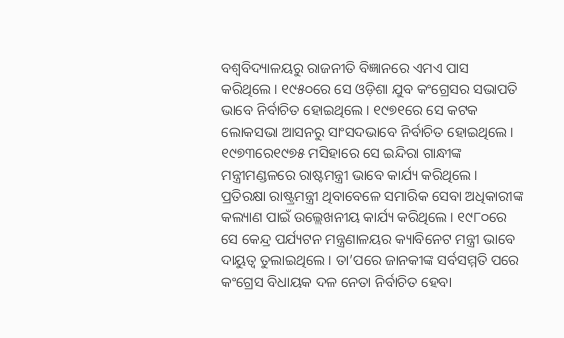ବଶ୍ୱବିଦ୍ୟାଳୟରୁ ରାଜନୀତି ବିଜ୍ଞାନରେ ଏମଏ ପାସ କରିଥିଲେ। ୧୯୫୦ରେ ସେ ଓଡ଼ିଶା ଯୁବ କଂଗ୍ରେସର ସଭାପତି ଭାବେ ନିର୍ବାଚିତ ହୋଇଥିଲେ। ୧୯୭୧ରେ ସେ କଟକ ଲୋକସଭା ଆସନରୁ ସାଂସଦଭାବେ ନିର୍ବାଚିତ ହୋଇଥିଲେ। ୧୯୭୩ରେ୧୯୭୫ ମସିହାରେ ସେ ଇନ୍ଦିରା ଗାନ୍ଧୀଙ୍କ ମନ୍ତ୍ରୀମଣ୍ଡଳରେ ରାଷ୍ଟମନ୍ତ୍ରୀ ଭାବେ କାର୍ଯ୍ୟ କରିଥିଲେ। ପ୍ରତିରକ୍ଷା ରାଷ୍ଟ୍ରମନ୍ତ୍ରୀ ଥିବାବେଳେ ସମାରିକ ସେବା ଅଧିକାରୀଙ୍କ କଲ୍ୟାଣ ପାଇଁ ଉଲ୍ଲେଖନୀୟ କାର୍ଯ୍ୟ କରିଥିଲେ। ୧୯୮୦ରେ ସେ କେନ୍ଦ୍ର ପର୍ଯ୍ୟଟନ ମନ୍ତ୍ରଣାଳୟର କ୍ୟାବିନେଟ ମନ୍ତ୍ରୀ ଭାବେ ଦାୟୁତ୍ୱ ତୁଲାଇଥିଲେ । ତା’ପରେ ଜାନକୀଙ୍କ ସର୍ବସମ୍ମତି ପରେ କଂଗ୍ରେସ ବିଧାୟକ ଦଳ ନେତା ନିର୍ବାଚିତ ହେବା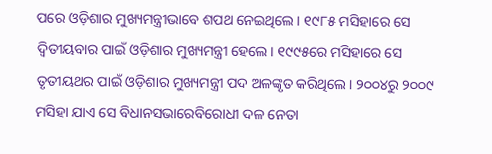ପରେ ଓଡ଼ିଶାର ମୁଖ୍ୟମନ୍ତ୍ରୀଭାବେ ଶପଥ ନେଇଥିଲେ। ୧୯୮୫ ମସିହାରେ ସେ ଦ୍ୱିତୀୟବାର ପାଇଁ ଓଡ଼ିଶାର ମୁଖ୍ୟମନ୍ତ୍ରୀ ହେଲେ। ୧୯୯୫ରେ ମସିହାରେ ସେ ତୃତୀୟଥର ପାଇଁ ଓଡ଼ିଶାର ମୁଖ୍ୟମନ୍ତ୍ରୀ ପଦ ଅଳଙ୍କୃତ କରିଥିଲେ। ୨୦୦୪ରୁ ୨୦୦୯ ମସିହା ଯାଏ ସେ ବିଧାନସଭାରେବିରୋଧୀ ଦଳ ନେତା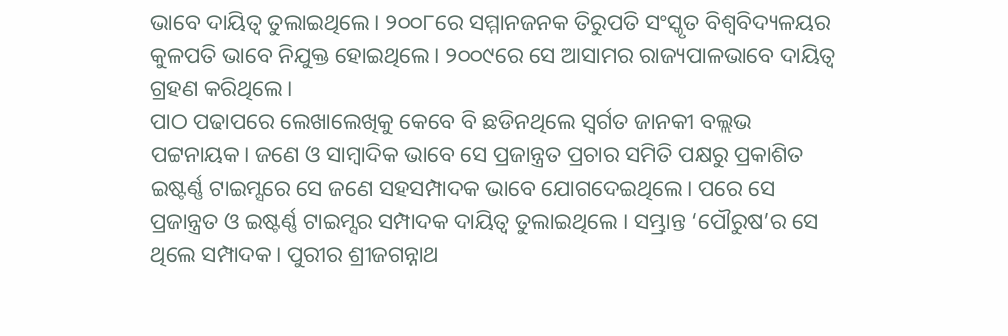ଭାବେ ଦାୟିତ୍ୱ ତୁଲାଇଥିଲେ। ୨୦୦୮ରେ ସମ୍ମାନଜନକ ତିରୁପତି ସଂସ୍କୃତ ବିଶ୍ୱବିଦ୍ୟଳୟର କୁଳପତି ଭାବେ ନିଯୁକ୍ତ ହୋଇଥିଲେ। ୨୦୦୯ରେ ସେ ଆସାମର ରାଜ୍ୟପାଳଭାବେ ଦାୟିତ୍ୱ ଗ୍ରହଣ କରିଥିଲେ।
ପାଠ ପଢାପରେ ଲେଖାଲେଖିକୁ କେବେ ବି ଛଡିନଥିଲେ ସ୍ୱର୍ଗତ ଜାନକୀ ବଲ୍ଲଭ ପଟ୍ଟନାୟକ। ଜଣେ ଓ ସାମ୍ବାଦିକ ଭାବେ ସେ ପ୍ରଜାନ୍ତ୍ରତ ପ୍ରଚାର ସମିତି ପକ୍ଷରୁ ପ୍ରକାଶିତ ଇଷ୍ଟର୍ଣ୍ଣ ଟାଇମ୍ସରେ ସେ ଜଣେ ସହସମ୍ପାଦକ ଭାବେ ଯୋଗଦେଇଥିଲେ। ପରେ ସେ ପ୍ରଜାନ୍ତ୍ରତ ଓ ଇଷ୍ଟର୍ଣ୍ଣ ଟାଇମ୍ସର ସମ୍ପାଦକ ଦାୟିତ୍ୱ ତୁଲାଇଥିଲେ । ସମ୍ଭ୍ରାନ୍ତ ‘ପୌରୁଷ’ର ସେ ଥିଲେ ସମ୍ପାଦକ। ପୁରୀର ଶ୍ରୀଜଗନ୍ନାଥ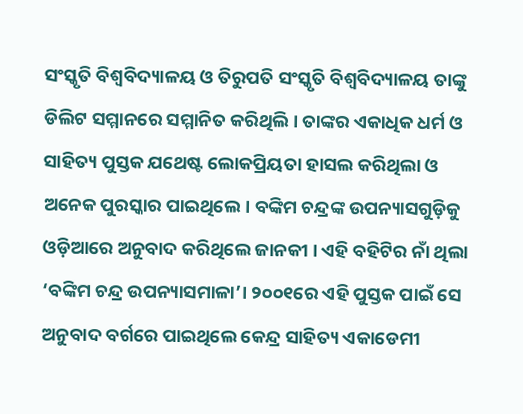ସଂସ୍କୃତି ବିଶ୍ୱବିଦ୍ୟାଳୟ ଓ ତିରୁପତି ସଂସ୍କୃତି ବିଶ୍ୱବିଦ୍ୟାଳୟ ତାଙ୍କୁ ଡିଲିଟ ସମ୍ମାନରେ ସମ୍ମାନିତ କରିଥିଲି। ତାଙ୍କର ଏକାଧିକ ଧର୍ମ ଓ ସାହିତ୍ୟ ପୁସ୍ତକ ଯଥେଷ୍ଟ ଲୋକପ୍ରିୟତା ହାସଲ କରିଥିଲା ଓ ଅନେକ ପୁରସ୍କାର ପାଇଥିଲେ। ବଙ୍କିମ ଚନ୍ଦ୍ରଙ୍କ ଉପନ୍ୟାସଗୁଡ଼ିକୁ ଓଡ଼ିଆରେ ଅନୁବାଦ କରିଥିଲେ ଜାନକୀ । ଏହି ବହିଟିର ନାଁ ଥିଲା ‘ବଙ୍କିମ ଚନ୍ଦ୍ର ଉପନ୍ୟାସମାଳା’। ୨୦୦୧ରେ ଏହି ପୁସ୍ତକ ପାଇଁ ସେ ଅନୁବାଦ ବର୍ଗରେ ପାଇଥିଲେ କେନ୍ଦ୍ର ସାହିତ୍ୟ ଏକାଡେମୀ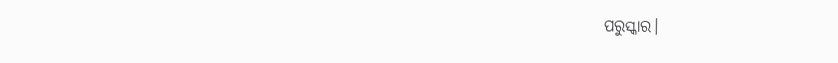ପରୁସ୍କାର।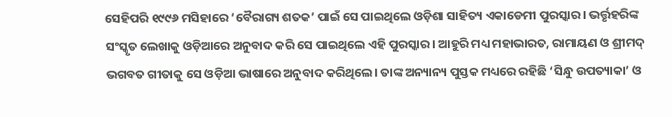ସେହିପରି ୧୯୯୬ ମସିହାରେ ‘ବୈରାଗ୍ୟ ଶତକ’ ପାଇଁ ସେ ପାଇଥିଲେ ଓଡ଼ିଶା ସାହିତ୍ୟ ଏକାଡେମୀ ପୁରସ୍କାର। ଭର୍ତ୍ତୃହରିଙ୍କ ସଂସ୍କୃତ ଲେଖାକୁ ଓଡ଼ିଆରେ ଅନୁବାଦ କରି ସେ ପାଇଥିଲେ ଏହି ପୁରସ୍କାର। ଆହୁରି ମଧ୍ୟ ମହାଭାରତ, ରାମାୟଣ ଓ ଶ୍ରୀମଦ୍ ଭଗବତ ଗୀତାକୁ ସେ ଓଡ଼ିଆ ଭାଷାରେ ଅନୁବାଦ କରିଥିଲେ। ତାଙ୍କ ଅନ୍ୟାନ୍ୟ ପୁସ୍ତକ ମଧ୍ୟରେ ରହିଛି ‘ସିନ୍ଧୁ ଉପତ୍ୟାକା’ ଓ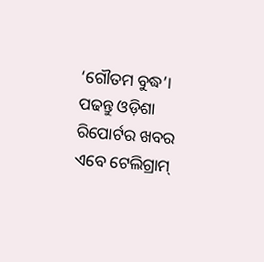‘ଗୌତମ ବୁଦ୍ଧ’।
ପଢନ୍ତୁ ଓଡ଼ିଶା ରିପୋର୍ଟର ଖବର ଏବେ ଟେଲିଗ୍ରାମ୍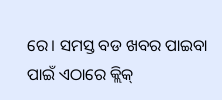ରେ। ସମସ୍ତ ବଡ ଖବର ପାଇବା ପାଇଁ ଏଠାରେ କ୍ଲିକ୍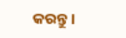କରନ୍ତୁ।